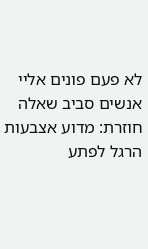לא פעם פונים אליי אנשים סביב שאלה חוזרת: מדוע אצבעות הרגל לפתע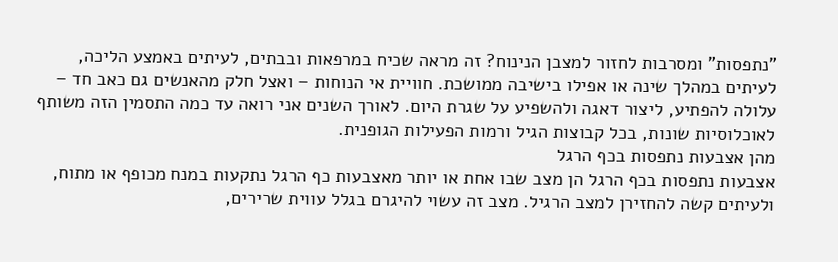"נתפסות" ומסרבות לחזור למצבן הנינוח? זה מראה שכיח במרפאות ובבתים, לעיתים באמצע הליכה, לעיתים במהלך שינה או אפילו בישיבה ממושכת. חוויית אי הנוחות – ואצל חלק מהאנשים גם כאב חד – עלולה להפתיע, ליצור דאגה ולהשפיע על שגרת היום. לאורך השנים אני רואה עד כמה התסמין הזה משותף לאוכלוסיות שונות, בכל קבוצות הגיל ורמות הפעילות הגופנית.
מהן אצבעות נתפסות בכף הרגל
אצבעות נתפסות בכף הרגל הן מצב שבו אחת או יותר מאצבעות כף הרגל נתקעות במנח מכופף או מתוח, ולעיתים קשה להחזירן למצב הרגיל. מצב זה עשוי להיגרם בגלל עווית שרירים,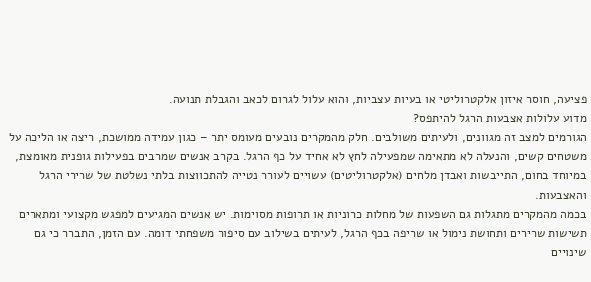פציעה, חוסר איזון אלקטרוליטי או בעיות עצביות, והוא עלול לגרום לכאב והגבלת תנועה.
מדוע עלולות אצבעות הרגל להיתפס?
הגורמים למצב זה מגוונים, ולעיתים משולבים. חלק מהמקרים נובעים מעומס יתר – כגון עמידה ממושכת, ריצה או הליכה על משטחים קשים, והנעלה לא מתאימה שמפעילה לחץ לא אחיד על כף הרגל. בקרב אנשים שמרבים בפעילות גופנית מאומצת, במיוחד בחום, התייבשות ואבדן מלחים (אלקטרוליטים) עשויים לעורר נטייה להתכווצות בלתי נשלטת של שרירי הרגל והאצבעות.
בכמה מהמקרים מתגלות גם השפעות של מחלות כרוניות או תרופות מסוימות. יש אנשים המגיעים למפגש מקצועי ומתארים תשישות שרירים ותחושת נימול או שריפה בכף הרגל, לעיתים בשילוב עם סיפור משפחתי דומה. עם הזמן, התברר כי גם שינויים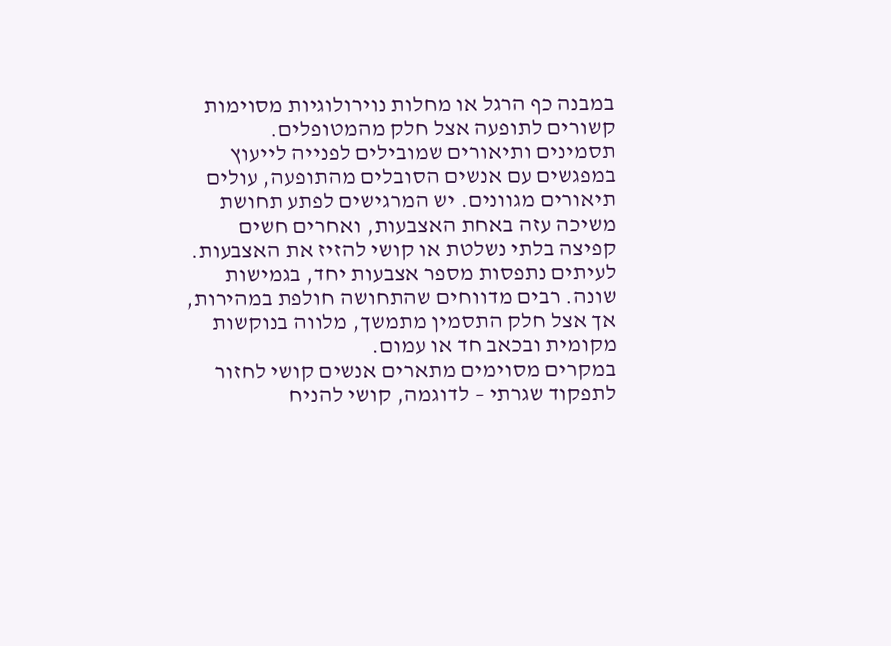במבנה כף הרגל או מחלות נוירולוגיות מסוימות קשורים לתופעה אצל חלק מהמטופלים.
תסמינים ותיאורים שמובילים לפנייה לייעוץ
במפגשים עם אנשים הסובלים מהתופעה, עולים תיאורים מגוונים. יש המרגישים לפתע תחושת משיכה עזה באחת האצבעות, ואחרים חשים קפיצה בלתי נשלטת או קושי להזיז את האצבעות. לעיתים נתפסות מספר אצבעות יחד, בגמישות שונה. רבים מדווחים שהתחושה חולפת במהירות, אך אצל חלק התסמין מתמשך, מלווה בנוקשות מקומית ובכאב חד או עמום.
במקרים מסוימים מתארים אנשים קושי לחזור לתפקוד שגרתי – לדוגמה, קושי להניח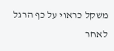משקל כראוי על כף הרגל לאחר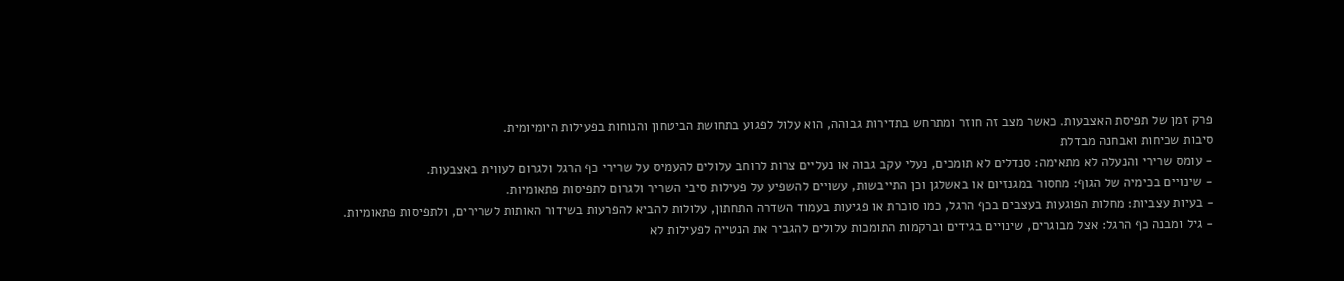פרק זמן של תפיסת האצבעות. כאשר מצב זה חוזר ומתרחש בתדירות גבוהה, הוא עלול לפגוע בתחושת הביטחון והנוחות בפעילות היומיומית.
סיבות שכיחות ואבחנה מבדלת
- עומס שרירי והנעלה לא מתאימה: סנדלים לא תומכים, נעלי עקב גבוה או נעליים צרות לרוחב עלולים להעמיס על שרירי כף הרגל ולגרום לעווית באצבעות.
- שינויים בכימיה של הגוף: מחסור במגנזיום או באשלגן וכן התייבשות, עשויים להשפיע על פעילות סיבי השריר ולגרום לתפיסות פתאומיות.
- בעיות עצביות: מחלות הפוגעות בעצבים בכף הרגל, כמו סוכרת או פגיעות בעמוד השדרה התחתון, עלולות להביא להפרעות בשידור האותות לשרירים, ולתפיסות פתאומיות.
- גיל ומבנה כף הרגל: אצל מבוגרים, שינויים בגידים וברקמות התומכות עלולים להגביר את הנטייה לפעילות לא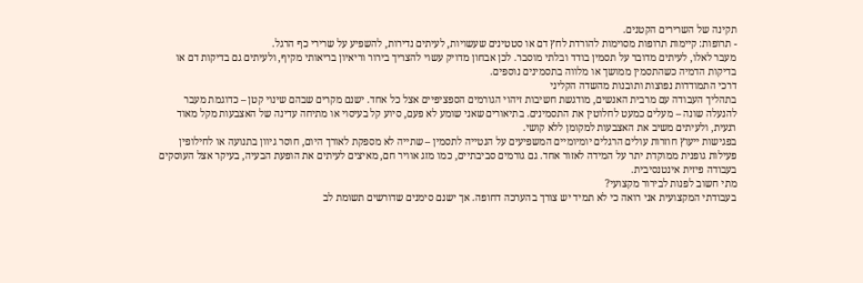תקינה של השרירים הקטנים.
- תרופות: קיימות תרופות מסוימות להורדת לחץ דם או סטטינים שעשויות, לעיתים נדירות, להשפיע על שרירי כף הרגל.
מעבר לאלו, לעיתים מדובר על תסמין בודד ובלתי מוסבר. לכן אבחון מדויק עשוי להצריך בירור וריאיון בריאותי מקיף, ולעיתים גם בדיקות דם או בדיקות הדמיה כשהתסמין ממושך או מלווה בתסמינים נוספים.
דרכי התמודדות נפוצות ותובנות מהשדה הקליני
בתהליך העבודה עם מרבית האנשים, מודגשת חשיבות זיהוי הגורמים הספציפיים אצל כל אחד. ישנם מקרים שבהם שינוי קטן – כדוגמת מעבר להנעלה שונה – מעלים כמעט לחלוטין את התסמינים. בתיאורים שאני שומע לא פעם, סיוע קל בעיסוי או מתיחה עדינה של האצבעות מקל מאוד רגעית, ולעיתים משיב את האצבעות למקומן ללא קושי.
בפגישות ייעוץ חוזרות עולים הרגלים יומיומיים המשפיעים על הנטייה לתסמין – שתייה לא מספקת לאורך היום, חוסר גיוון בתנועה או לחילופין פעילות גופנית ממוקדת יתר על המידה לאזור אחד. גם גורמים סביבתיים, כמו מזג אוויר חם, מאיצים לעיתים את הופעת הבעיה, בעיקר אצל העוסקים בעבודה פיזית אינטנסיבית.
מתי חשוב לפנות לבירור מקצועי?
בעבודתי המקצועית אני רואה כי לא תמיד יש צורך בהערכה דחופה. אך ישנם סימנים שדורשים תשומת לב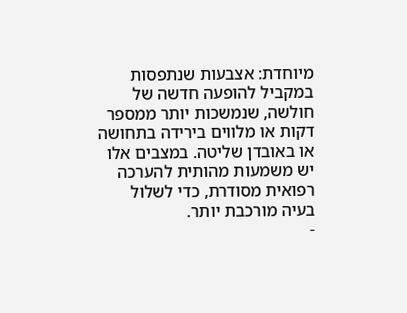מיוחדת: אצבעות שנתפסות במקביל להופעה חדשה של חולשה, שנמשכות יותר ממספר דקות או מלווים בירידה בתחושה או באובדן שליטה. במצבים אלו יש משמעות מהותית להערכה רפואית מסודרת, כדי לשלול בעיה מורכבת יותר.
-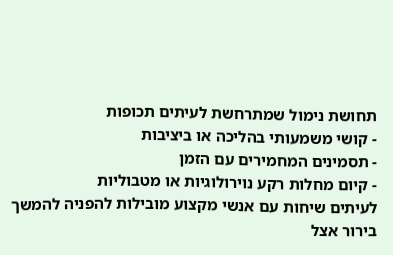תחושת נימול שמתרחשת לעיתים תכופות
- קושי משמעותי בהליכה או ביציבות
- תסמינים המחמירים עם הזמן
- קיום מחלות רקע נוירולוגיות או מטבוליות
לעיתים שיחות עם אנשי מקצוע מובילות להפניה להמשך בירור אצל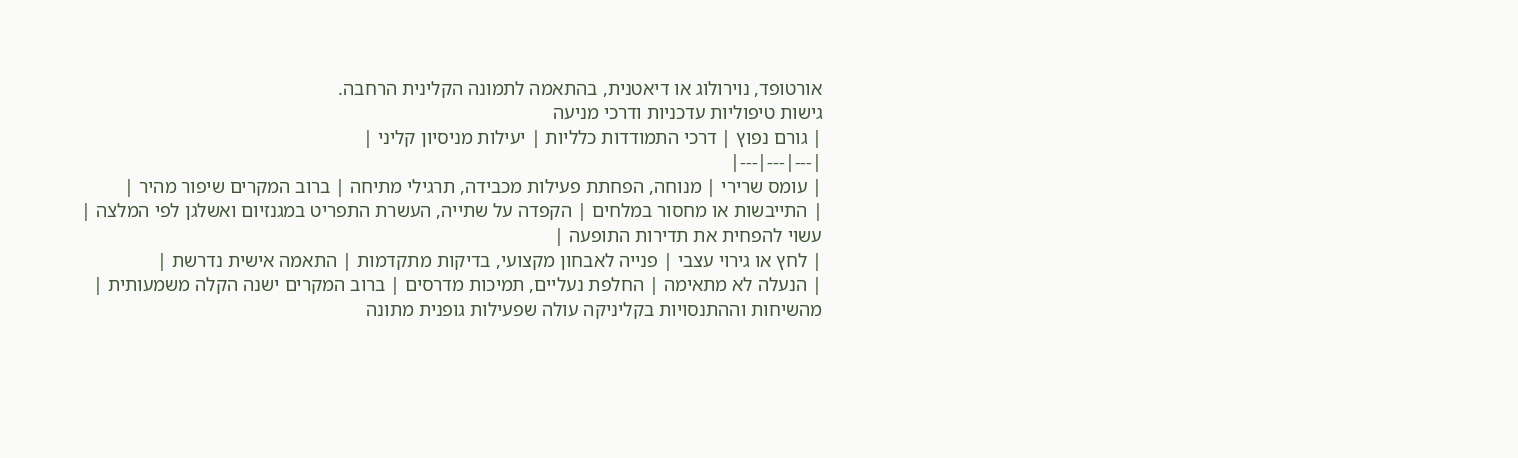אורטופד, נוירולוג או דיאטנית, בהתאמה לתמונה הקלינית הרחבה.
גישות טיפוליות עדכניות ודרכי מניעה
| גורם נפוץ | דרכי התמודדות כלליות | יעילות מניסיון קליני |
|---|---|---|
| עומס שרירי | מנוחה, הפחתת פעילות מכבידה, תרגילי מתיחה | ברוב המקרים שיפור מהיר |
| התייבשות או מחסור במלחים | הקפדה על שתייה, העשרת התפריט במגנזיום ואשלגן לפי המלצה | עשוי להפחית את תדירות התופעה |
| לחץ או גירוי עצבי | פנייה לאבחון מקצועי, בדיקות מתקדמות | התאמה אישית נדרשת |
| הנעלה לא מתאימה | החלפת נעליים, תמיכות מדרסים | ברוב המקרים ישנה הקלה משמעותית |
מהשיחות וההתנסויות בקליניקה עולה שפעילות גופנית מתונה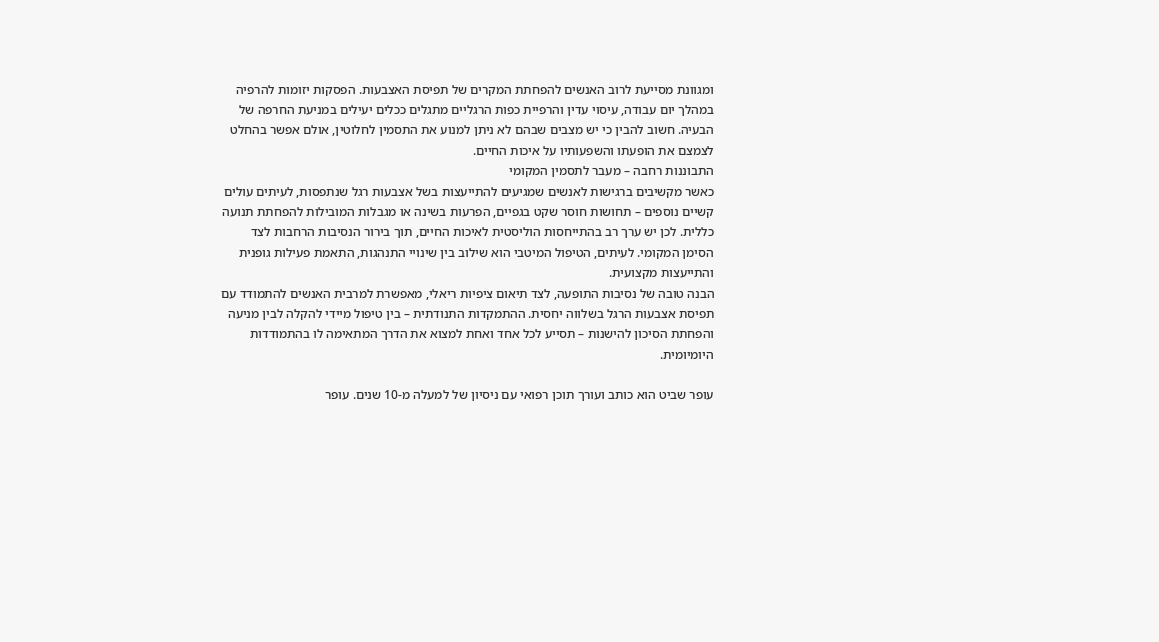ומגוונת מסייעת לרוב האנשים להפחתת המקרים של תפיסת האצבעות. הפסקות יזומות להרפיה במהלך יום עבודה, עיסוי עדין והרפיית כפות הרגליים מתגלים ככלים יעילים במניעת החרפה של הבעיה. חשוב להבין כי יש מצבים שבהם לא ניתן למנוע את התסמין לחלוטין, אולם אפשר בהחלט לצמצם את הופעתו והשפעותיו על איכות החיים.
התבוננות רחבה – מעבר לתסמין המקומי
כאשר מקשיבים ברגישות לאנשים שמגיעים להתייעצות בשל אצבעות רגל שנתפסות, לעיתים עולים קשיים נוספים – תחושות חוסר שקט בגפיים, הפרעות בשינה או מגבלות המובילות להפחתת תנועה כללית. לכן יש ערך רב בהתייחסות הוליסטית לאיכות החיים, תוך בירור הנסיבות הרחבות לצד הסימן המקומי. לעיתים, הטיפול המיטבי הוא שילוב בין שינויי התנהגות, התאמת פעילות גופנית והתייעצות מקצועית.
הבנה טובה של נסיבות התופעה, לצד תיאום ציפיות ריאלי, מאפשרת למרבית האנשים להתמודד עם תפיסת אצבעות הרגל בשלווה יחסית. ההתמקדות התנודתית – בין טיפול מיידי להקלה לבין מניעה והפחתת הסיכון להישנות – תסייע לכל אחד ואחת למצוא את הדרך המתאימה לו בהתמודדות היומיומית.

עופר שביט הוא כותב ועורך תוכן רפואי עם ניסיון של למעלה מ-10 שנים. עופר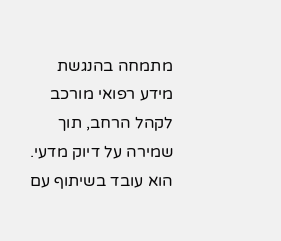מתמחה בהנגשת מידע רפואי מורכב לקהל הרחב, תוך שמירה על דיוק מדעי. הוא עובד בשיתוף עם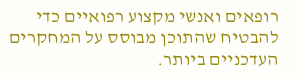רופאים ואנשי מקצוע רפואיים כדי להבטיח שהתוכן מבוסס על המחקרים העדכניים ביותר.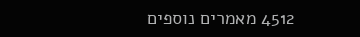4512 מאמרים נוספים